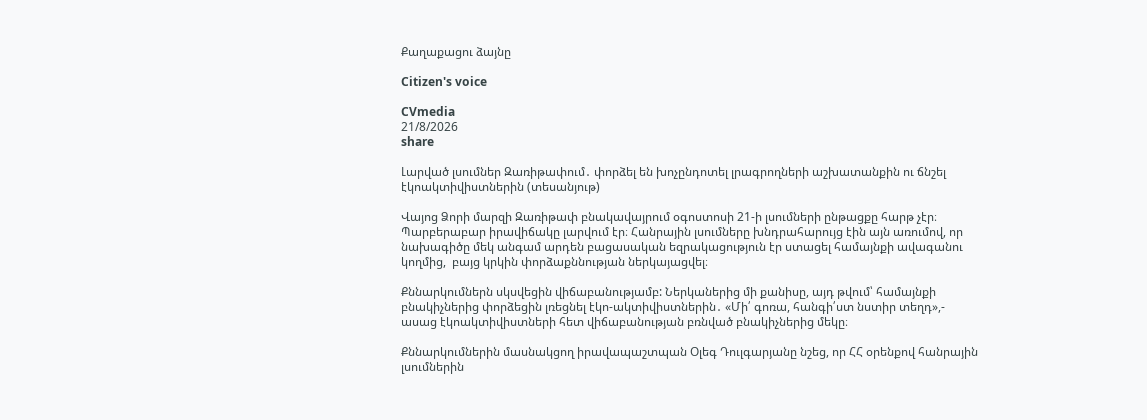Քաղաքացու ձայնը

Citizen's voice

CVmedia
21/8/2026
share

Լարված լսումներ Զառիթափում․ փորձել են խոչընդոտել լրագրողների աշխատանքին ու ճնշել էկոակտիվիստներին (տեսանյութ)

Վայոց Ձորի մարզի Զառիթափ բնակավայրում օգոստոսի 21-ի լսումների ընթացքը հարթ չէր։ Պարբերաբար իրավիճակը լարվում էր։ Հանրային լսումները խնդրահարույց էին այն առումով, որ նախագիծը մեկ անգամ արդեն բացասական եզրակացություն էր ստացել համայնքի ավագանու կողմից,  բայց կրկին փորձաքննության ներկայացվել։

Քննարկումներն սկսվեցին վիճաբանությամբ: Ներկաներից մի քանիսը, այդ թվում՝ համայնքի բնակիչներից փորձեցին լռեցնել էկո-ակտիվիստներին․ «Մի՛ գոռա, հանգի՛ստ նստիր տեղդ»,- ասաց էկոակտիվիստների հետ վիճաբանության բռնված բնակիչներից մեկը։

Քննարկումներին մասնակցող իրավապաշտպան Օլեգ Դուլգարյանը նշեց, որ ՀՀ օրենքով հանրային լսումներին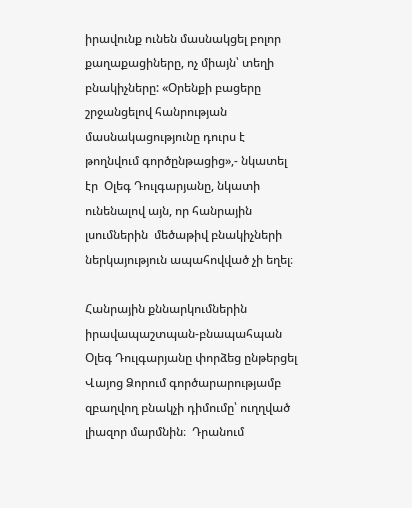իրավունք ունեն մասնակցել բոլոր քաղաքացիները, ոչ միայն՝ տեղի բնակիչները: «Օրենքի բացերը շրջանցելով հանրության մասնակացությունը դուրս է թողնվում գործընթացից»,- նկատել էր  Օլեգ Դուլգարյանը, նկատի ունենալով այն, որ հանրային լսումներին  մեծաթիվ բնակիչների ներկայություն ապահովված չի եղել։

Հանրային քննարկումներին իրավապաշտպան-բնապահպան Օլեգ Դուլգարյանը փորձեց ընթերցել Վայոց Ձորում գործարարությամբ զբաղվող բնակչի դիմումը՝ ուղղված լիազոր մարմնին։  Դրանում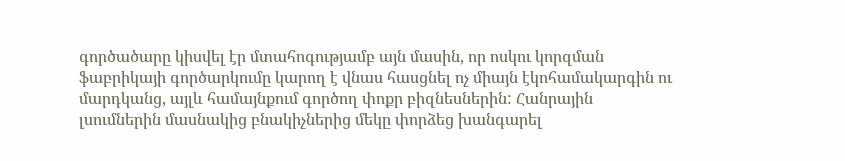գործածարը կիսվել էր մտահոգությամբ այն մասին, որ ոսկու կորզման ֆաբրիկայի գործարկումը կարող է վնաս հասցնել ոչ միայն էկոհամակարգին ու մարդկանց, այլև համայնքում գործող փոքր բիզնեսներին: Հանրային լսումներին մասնակից բնակիչներից մեկը փորձեց խանգարել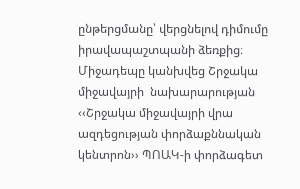ընթերցմանը՝ վերցնելով դիմումը իրավապաշտպանի ձեռքից։ Միջադեպը կանխվեց Շրջակա միջավայրի  նախարարության ‹‹Շրջակա միջավայրի վրա ազդեցության փորձաքննական կենտրոն›› ՊՈԱԿ-ի փորձագետ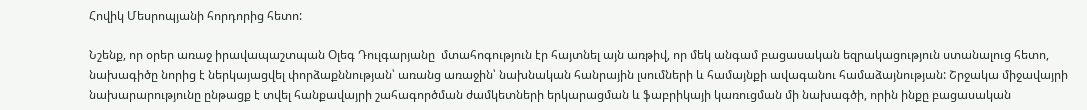Հովիկ Մեսրոպյանի հորդորից հետո:

Նշենք, որ օրեր առաջ իրավապաշտպան Օլեգ Դուլգարյանը  մտահոգություն էր հայտնել այն առթիվ, որ մեկ անգամ բացասական եզրակացություն ստանալուց հետո, նախագիծը նորից է ներկայացվել փորձաքննության՝ առանց առաջին՝ նախնական հանրային լսումների և համայնքի ավագանու համաձայնության: Շրջակա միջավայրի նախարարությունը ընթացք է տվել հանքավայրի շահագործման ժամկետների երկարացման և ֆաբրիկայի կառուցման մի նախագծի, որին ինքը բացասական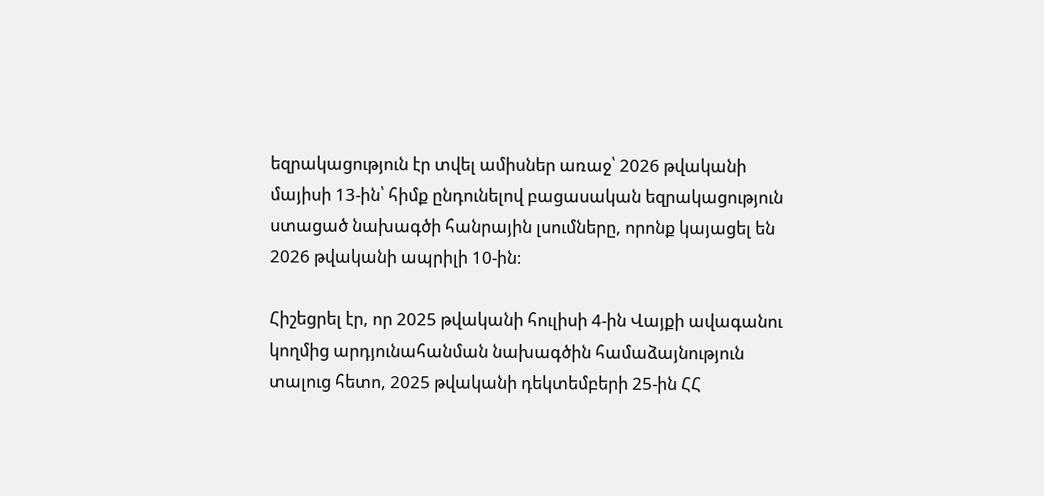եզրակացություն էր տվել ամիսներ առաջ՝ 2026 թվականի մայիսի 13-ին՝ հիմք ընդունելով բացասական եզրակացություն ստացած նախագծի հանրային լսումները, որոնք կայացել են 2026 թվականի ապրիլի 10-ին։

Հիշեցրել էր, որ 2025 թվականի հուլիսի 4-ին Վայքի ավագանու կողմից արդյունահանման նախագծին համաձայնություն տալուց հետո, 2025 թվականի դեկտեմբերի 25-ին ՀՀ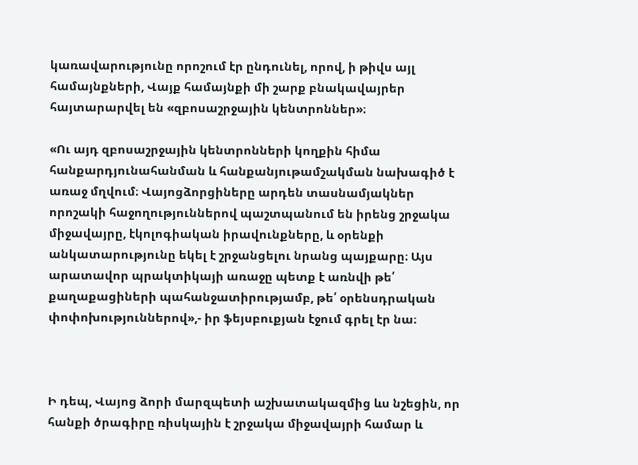կառավարությունը որոշում էր ընդունել, որով, ի թիվս այլ համայնքների, Վայք համայնքի մի շարք բնակավայրեր հայտարարվել են «զբոսաշրջային կենտրոններ»։

«Ու այդ զբոսաշրջային կենտրոնների կողքին հիմա հանքարդյունահանման և հանքանյութամշակման նախագիծ է առաջ մղվում։ Վայոցձորցիները արդեն տասնամյակներ որոշակի հաջողություններով պաշտպանում են իրենց շրջակա միջավայրը, էկոլոգիական իրավունքները, և օրենքի անկատարությունը եկել է շրջանցելու նրանց պայքարը։ Այս արատավոր պրակտիկայի առաջը պետք է առնվի թե՛ քաղաքացիների պահանջատիրությամբ, թե՛ օրենսդրական փոփոխություններով»,- իր ֆեյսբուքյան էջում գրել էր նա։



Ի դեպ, Վայոց ձորի մարզպետի աշխատակազմից ևս նշեցին, որ հանքի ծրագիրը ռիսկային է շրջակա միջավայրի համար և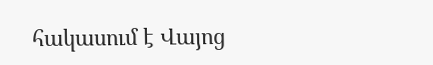հակասում է Վայոց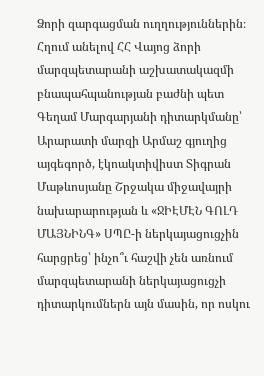Ձորի զարգացման ուղղություններին։ Հղում անելով ՀՀ Վայոց ձորի մարզպետարանի աշխատակազմի բնապահպանության բաժնի պետ Գեղամ Մարգարյանի դիտարկմանը՝ Արարատի մարզի Արմաշ գյուղից այգեգործ, էկոակտիվիստ Տիգրան Մաթևոսյանը Շրջակա միջավայրի նախարարության և «ՋԻԷՄԷՆ ԳՈԼԴ ՄԱՅՆԻՆԳ» ՍՊԸ-ի ներկայացուցչին հարցրեց՝ ինչո՞ւ հաշվի չեն առնում մարզպետարանի ներկայացուցչի դիտարկումներն այն մասին, որ ոսկու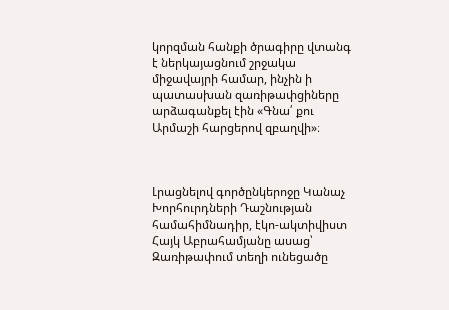կորզման հանքի ծրագիրը վտանգ է ներկայացնում շրջակա միջավայրի համար, ինչին ի պատասխան զառիթափցիները արձագանքել էին «Գնա՛ քու Արմաշի հարցերով զբաղվի»։



Լրացնելով գործընկերոջը Կանաչ Խորհուրդների Դաշնության համահիմնադիր, էկո-ակտիվիստ Հայկ Աբրահամյանը ասաց՝ Զառիթափում տեղի ունեցածը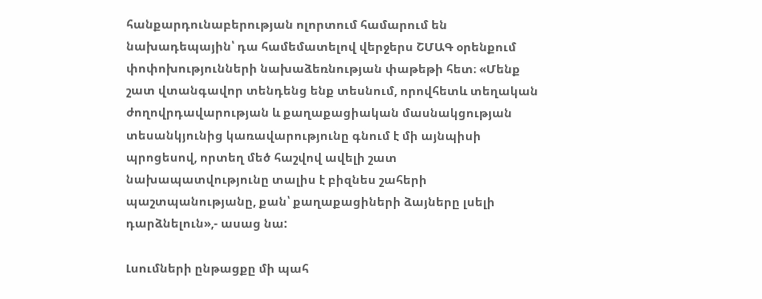հանքարդունաբերության ոլորտում համարում են նախադեպային՝ դա համեմատելով վերջերս ՇՄԱԳ օրենքում փոփոխությունների նախաձեռնության փաթեթի հետ։ «Մենք շատ վտանգավոր տենդենց ենք տեսնում, որովհետև տեղական ժողովրդավարության և քաղաքացիական մասնակցության տեսանկյունից կառավարությունը գնում է մի այնպիսի պրոցեսով, որտեղ մեծ հաշվով ավելի շատ նախապատվությունը տալիս է բիզնես շահերի պաշտպանությանը, քան՝ քաղաքացիների ձայները լսելի դարձնելուն»,- ասաց նա:

Լսումների ընթացքը մի պահ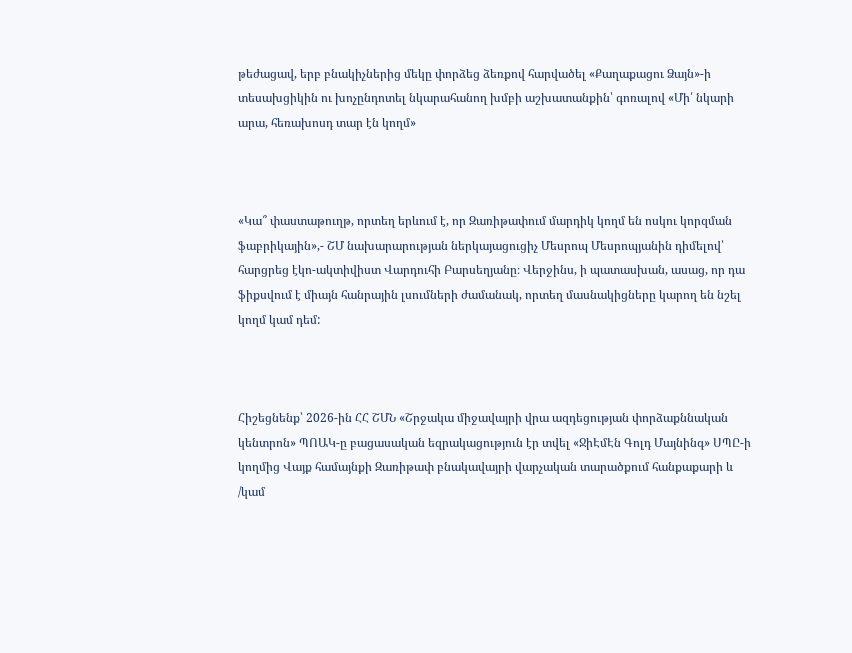թեժացավ, երբ բնակիչներից մեկը փորձեց ձեռքով հարվածել «Քաղաքացու Ձայն»-ի տեսախցիկին ու խոչընդոտել նկարահանող խմբի աշխատանքին՝ գոռալով «Մի՛ նկարի արա, հեռախոսդ տար էն կողմ»



«Կա՞ փաստաթուղթ, որտեղ երևում է, որ Զառիթափում մարդիկ կողմ են ոսկու կորզման ֆաբրիկային»,- ՇՄ նախարարության ներկայացուցիչ Մեսրոպ Մեսրոպյանին դիմելով՝ հարցրեց էկո-ակտիվիստ Վարդուհի Բարսեղյանը։ Վերջինս, ի պատասխան, ասաց, որ դա ֆիքսվում է միայն հանրային լսումների ժամանակ, որտեղ մասնակիցները կարող են նշել կողմ կամ դեմ:



Հիշեցնենք՝ 2026-ին ՀՀ ՇՄՆ «Շրջակա միջավայրի վրա ազդեցության փորձաքննական կենտրոն» ՊՈԱԿ-ը բացասական եզրակացություն էր տվել «ՋիԷմԷն Գոլդ Մայնինգ» ՍՊԸ-ի կողմից Վայք համայնքի Զառիթափ բնակավայրի վարչական տարածքում հանքաքարի և /կամ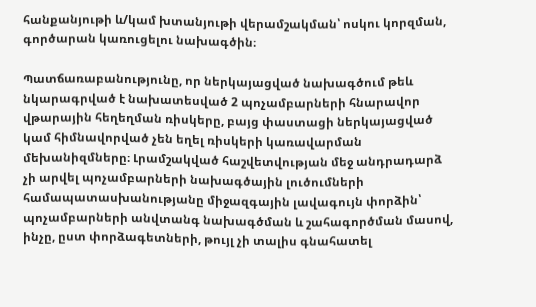հանքանյութի և/կամ խտանյութի վերամշակման՝ ոսկու կորզման, գործարան կառուցելու նախագծին։

Պատճառաբանությունը, որ ներկայացված նախագծում թեև նկարագրված է նախատեսված 2 պոչամբարների հնարավոր վթարային հեղեղման ռիսկերը, բայց փաստացի ներկայացված կամ հիմնավորված չեն եղել ռիսկերի կառավարման մեխանիզմները։ Լրամշակված հաշվետվության մեջ անդրադարձ չի արվել պոչամբարների նախագծային լուծումների համապատասխանությանը միջազգային լավագույն փորձին՝ պոչամբարների անվտանգ նախագծման և շահագործման մասով, ինչը, ըստ փորձագետների, թույլ չի տալիս գնահատել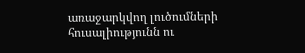առաջարկվող լուծումների հուսալիությունն ու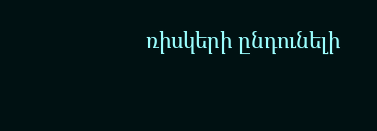ռիսկերի ընդունելի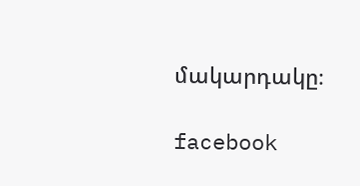մակարդակը։

facebook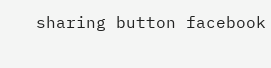sharing button facebook